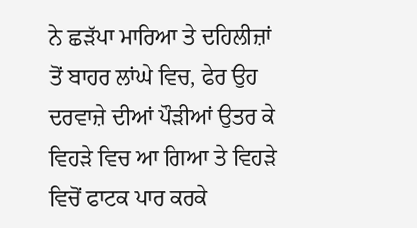ਨੇ ਛੜੱਪਾ ਮਾਰਿਆ ਤੇ ਦਹਿਲੀਜ਼ਾਂ ਤੋਂ ਬਾਹਰ ਲਾਂਘੇ ਵਿਚ, ਫੇਰ ਉਹ ਦਰਵਾਜ਼ੇ ਦੀਆਂ ਪੌੜੀਆਂ ਉਤਰ ਕੇ ਵਿਹੜੇ ਵਿਚ ਆ ਗਿਆ ਤੇ ਵਿਹੜੇ ਵਿਚੋਂ ਫਾਟਕ ਪਾਰ ਕਰਕੇ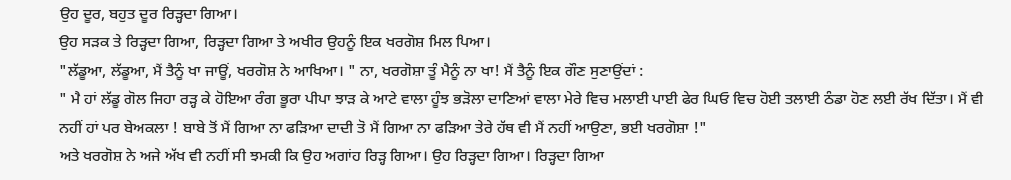ਉਹ ਦੂਰ, ਬਹੁਤ ਦੂਰ ਰਿੜ੍ਹਦਾ ਗਿਆ।
ਉਹ ਸੜਕ ਤੇ ਰਿੜ੍ਹਦਾ ਗਿਆ, ਰਿੜ੍ਹਦਾ ਗਿਆ ਤੇ ਅਖੀਰ ਉਹਨੂੰ ਇਕ ਖਰਗੋਸ਼ ਮਿਲ ਪਿਆ।
"ਲੱਡੂਆ, ਲੱਡੂਆ, ਮੈਂ ਤੈਨੂੰ ਖਾ ਜਾਊਂ, ਖਰਗੋਸ਼ ਨੇ ਆਖਿਆ। " ਨਾ, ਖਰਗੋਸ਼ਾ ਤੂੰ ਮੈਨੂੰ ਨਾ ਖਾ! ਮੈਂ ਤੈਨੂੰ ਇਕ ਗੌਣ ਸੁਣਾਉਂਦਾਂ :
" ਮੈ ਹਾਂ ਲੱਡੂ ਗੋਲ ਜਿਹਾ ਰੜ੍ਹ ਕੇ ਹੋਇਆ ਰੰਗ ਭੂਰਾ ਪੀਪਾ ਝਾੜ ਕੇ ਆਟੇ ਵਾਲਾ ਹੂੰਝ ਭੜੋਲਾ ਦਾਣਿਆਂ ਵਾਲਾ ਮੇਰੇ ਵਿਚ ਮਲਾਈ ਪਾਈ ਫੇਰ ਘਿਓ ਵਿਚ ਹੋਈ ਤਲਾਈ ਠੰਡਾ ਹੋਣ ਲਈ ਰੱਖ ਦਿੱਤਾ। ਮੈਂ ਵੀ ਨਹੀਂ ਹਾਂ ਪਰ ਬੇਅਕਲਾ ! ਬਾਬੇ ਤੋਂ ਮੈਂ ਗਿਆ ਨਾ ਫੜਿਆ ਦਾਦੀ ਤੋ ਮੈਂ ਗਿਆ ਨਾ ਫੜਿਆ ਤੇਰੇ ਹੱਥ ਵੀ ਮੈਂ ਨਹੀਂ ਆਉਣਾ, ਭਈ ਖਰਗੋਸ਼ਾ !"
ਅਤੇ ਖਰਗੋਸ਼ ਨੇ ਅਜੇ ਅੱਖ ਵੀ ਨਹੀਂ ਸੀ ਝਮਕੀ ਕਿ ਉਹ ਅਗਾਂਹ ਰਿੜ੍ਹ ਗਿਆ। ਉਹ ਰਿੜ੍ਹਦਾ ਗਿਆ। ਰਿੜ੍ਹਦਾ ਗਿਆ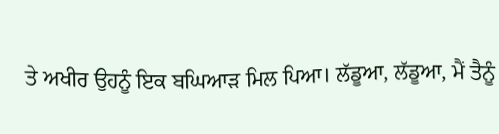ਤੇ ਅਖੀਰ ਉਹਨੂੰ ਇਕ ਬਘਿਆੜ ਮਿਲ ਪਿਆ। ਲੱਡੂਆ, ਲੱਡੂਆ, ਮੈਂ ਤੈਨੂੰ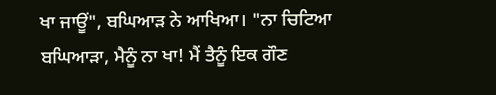ਖਾ ਜਾਊਂ", ਬਘਿਆੜ ਨੇ ਆਖਿਆ। "ਨਾ ਚਿਟਿਆ ਬਘਿਆੜਾ, ਮੈਨੂੰ ਨਾ ਖਾ! ਮੈਂ ਤੈਨੂੰ ਇਕ ਗੌਣ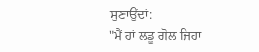ਸੁਣਾਉਂਦਾਂ:
"ਮੈਂ ਹਾਂ ਲਡੂ ਗੋਲ ਜਿਹਾ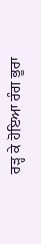ਰੜ੍ਹ ਕੇ ਹੋਇਆ ਰੰਗ ਭੂਰਾ